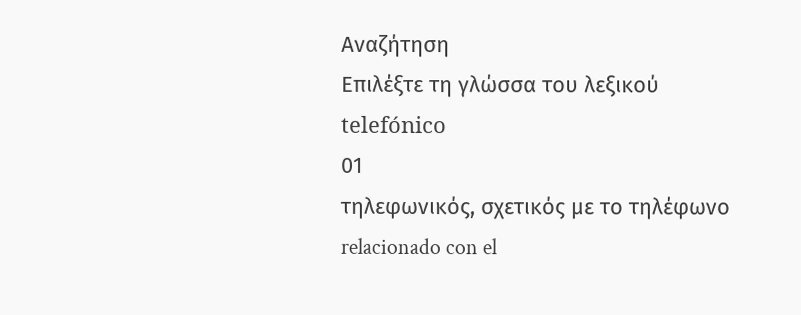Αναζήτηση
Επιλέξτε τη γλώσσα του λεξικού
telefónico
01
τηλεφωνικός, σχετικός με το τηλέφωνο
relacionado con el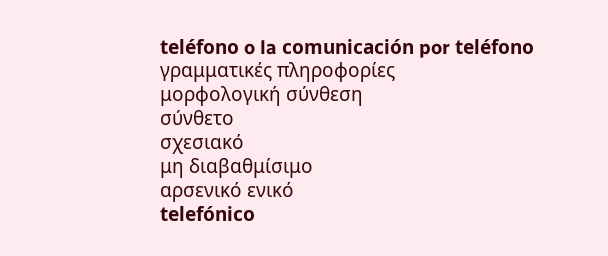teléfono o la comunicación por teléfono
γραμματικές πληροφορίες
μορφολογική σύνθεση
σύνθετο
σχεσιακό
μη διαβαθμίσιμο
αρσενικό ενικό
telefónico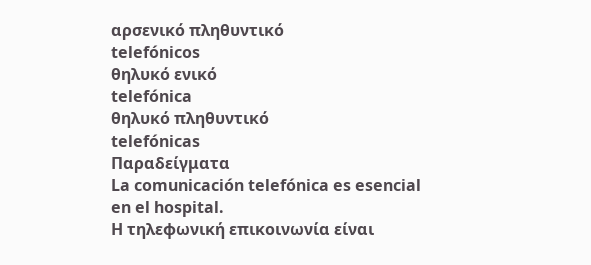αρσενικό πληθυντικό
telefónicos
θηλυκό ενικό
telefónica
θηλυκό πληθυντικό
telefónicas
Παραδείγματα
La comunicación telefónica es esencial en el hospital.
Η τηλεφωνική επικοινωνία είναι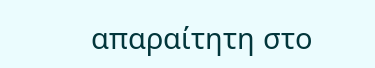απαραίτητη στο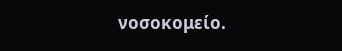νοσοκομείο.